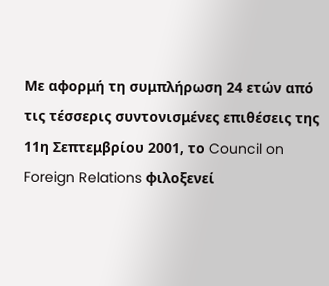Με αφορμή τη συμπλήρωση 24 ετών από τις τέσσερις συντονισμένες επιθέσεις της 11η Σεπτεμβρίου 2001, το Council on Foreign Relations φιλοξενεί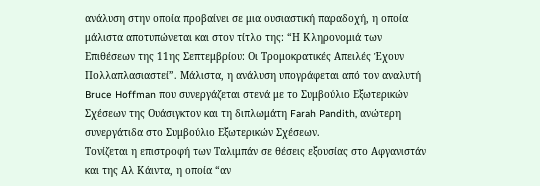ανάλυση στην οποία προβαίνει σε μια ουσιαστική παραδοχή, η οποία μάλιστα αποτυπώνεται και στον τίτλο της: “Η Κληρονομιά των Επιθέσεων της 11ης Σεπτεμβρίου: Οι Τρομοκρατικές Απειλές Έχουν Πολλαπλασιαστεί”. Μάλιστα, η ανάλυση υπογράφεται από τον αναλυτή Bruce Hoffman που συνεργάζεται στενά με το Συμβούλιο Εξωτερικών Σχέσεων της Ουάσιγκτον και τη διπλωμάτη Farah Pandith, ανώτερη συνεργάτιδα στο Συμβούλιο Εξωτερικών Σχέσεων.
Τονίζεται η επιστροφή των Ταλιμπάν σε θέσεις εξουσίας στο Αφγανιστάν και της Αλ Κάιντα, η οποία “αν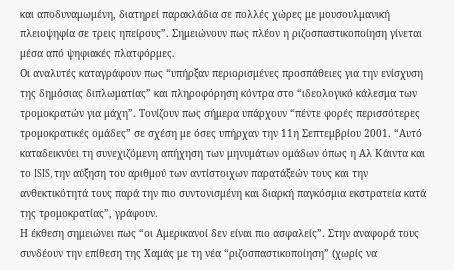και αποδυναμωμένη, διατηρεί παρακλάδια σε πολλές χώρες με μουσουλμανική πλειοψηφία σε τρεις ηπείρους”. Σημειώνουν πως πλέον η ριζοσπαστικοποίηση γίνεται μέσα από ψηφιακές πλατφόρμες.
Οι αναλυτές καταγράφουν πως “υπήρξαν περιορισμένες προσπάθειες για την ενίσχυση της δημόσιας διπλωματίας” και πληροφόρηση κόντρα στο “ιδεολογικό κάλεσμα των τρομοκρατών για μάχη”. Τονίζουν πως σήμερα υπάρχουν “πέντε φορές περισσότερες τρομοκρατικές ομάδες” σε σχέση με όσες υπήρχαν την 11η Σεπτεμβρίου 2001. “Αυτό καταδεικνύει τη συνεχιζόμενη απήχηση των μηνυμάτων ομάδων όπως η Αλ Κάιντα και το ISIS, την αύξηση του αριθμού των αντίστοιχων παρατάξεών τους και την ανθεκτικότητά τους παρά την πιο συντονισμένη και διαρκή παγκόσμια εκστρατεία κατά της τρομοκρατίας”, γράφουν.
Η έκθεση σημειώνει πως “οι Αμερικανοί δεν είναι πιο ασφαλείς”. Στην αναφορά τους συνδέουν την επίθεση της Χαμάς με τη νέα “ριζοσπαστικοποίηση” (χωρίς να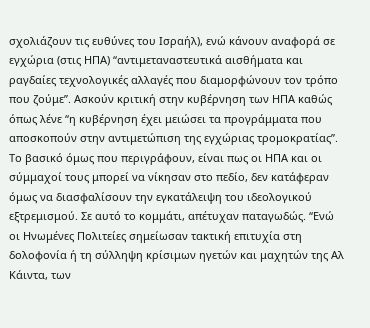σχολιάζουν τις ευθύνες του Ισραήλ), ενώ κάνουν αναφορά σε εγχώρια (στις ΗΠΑ) “αντιμεταναστευτικά αισθήματα και ραγδαίες τεχνολογικές αλλαγές που διαμορφώνουν τον τρόπο που ζούμε”. Ασκούν κριτική στην κυβέρνηση των ΗΠΑ καθώς όπως λένε “η κυβέρνηση έχει μειώσει τα προγράμματα που αποσκοπούν στην αντιμετώπιση της εγχώριας τρομοκρατίας”.
Το βασικό όμως που περιγράφουν, είναι πως οι ΗΠΑ και οι σύμμαχοί τους μπορεί να νίκησαν στο πεδίο, δεν κατάφεραν όμως να διασφαλίσουν την εγκατάλειψη του ιδεολογικού εξτρεμισμού. Σε αυτό το κομμάτι, απέτυχαν παταγωδώς. “Ενώ οι Ηνωμένες Πολιτείες σημείωσαν τακτική επιτυχία στη δολοφονία ή τη σύλληψη κρίσιμων ηγετών και μαχητών της Αλ Κάιντα, των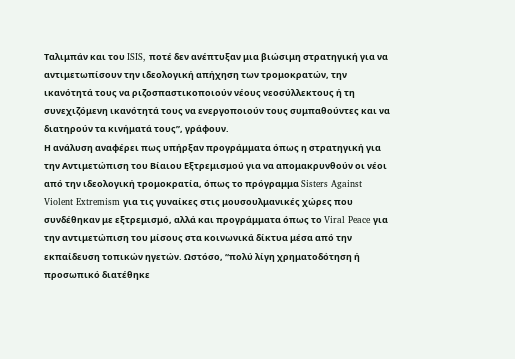Ταλιμπάν και του ISIS, ποτέ δεν ανέπτυξαν μια βιώσιμη στρατηγική για να αντιμετωπίσουν την ιδεολογική απήχηση των τρομοκρατών, την ικανότητά τους να ριζοσπαστικοποιούν νέους νεοσύλλεκτους ή τη συνεχιζόμενη ικανότητά τους να ενεργοποιούν τους συμπαθούντες και να διατηρούν τα κινήματά τους”, γράφουν.
Η ανάλυση αναφέρει πως υπήρξαν προγράμματα όπως η στρατηγική για την Αντιμετώπιση του Βίαιου Εξτρεμισμού για να απομακρυνθούν οι νέοι από την ιδεολογική τρομοκρατία, όπως το πρόγραμμα Sisters Against Violent Extremism για τις γυναίκες στις μουσουλμανικές χώρες που συνδέθηκαν με εξτρεμισμό, αλλά και προγράμματα όπως το Viral Peace για την αντιμετώπιση του μίσους στα κοινωνικά δίκτυα μέσα από την εκπαίδευση τοπικών ηγετών. Ωστόσο, “πολύ λίγη χρηματοδότηση ή προσωπικό διατέθηκε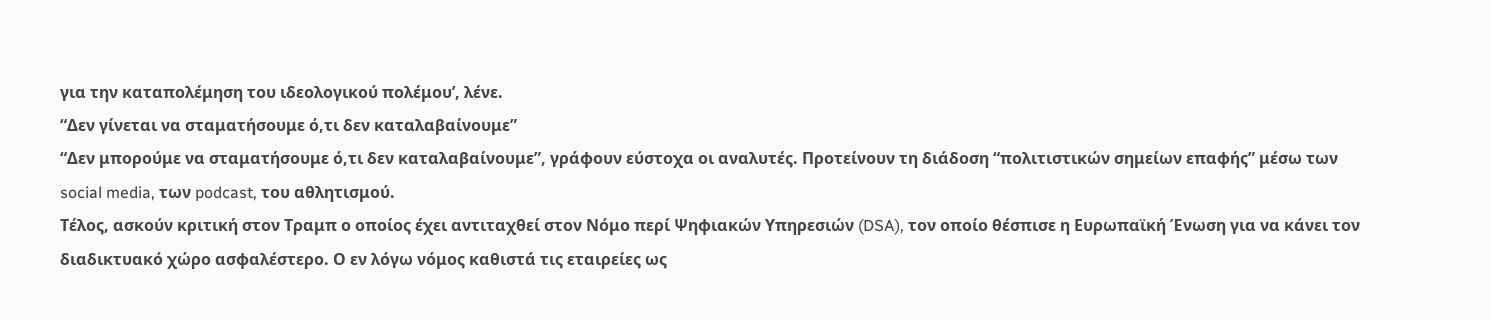για την καταπολέμηση του ιδεολογικού πολέμου’, λένε.
“Δεν γίνεται να σταματήσουμε ό,τι δεν καταλαβαίνουμε”
“Δεν μπορούμε να σταματήσουμε ό,τι δεν καταλαβαίνουμε”, γράφουν εύστοχα οι αναλυτές. Προτείνουν τη διάδοση “πολιτιστικών σημείων επαφής” μέσω των social media, των podcast, του αθλητισμού.
Τέλος, ασκούν κριτική στον Τραμπ ο οποίος έχει αντιταχθεί στον Νόμο περί Ψηφιακών Υπηρεσιών (DSA), τον οποίο θέσπισε η Ευρωπαϊκή Ένωση για να κάνει τον διαδικτυακό χώρο ασφαλέστερο. Ο εν λόγω νόμος καθιστά τις εταιρείες ως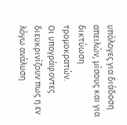υπόλογες για διάδοση απειλών, μίσους και για δικτύωση τρομοκρατών.
Οι υπογράφοντες διευκρινίζουν πως η εν λόγω ανάλυση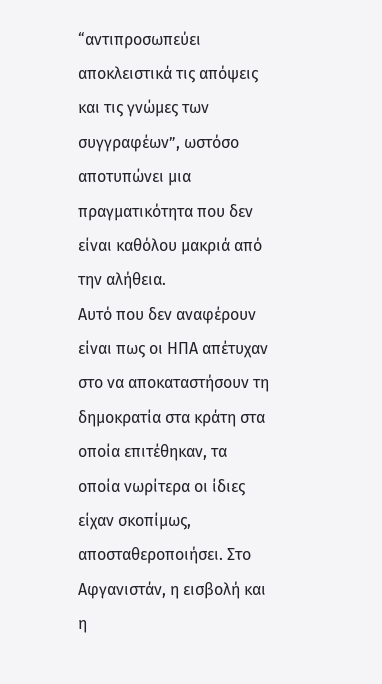“αντιπροσωπεύει αποκλειστικά τις απόψεις και τις γνώμες των συγγραφέων”, ωστόσο αποτυπώνει μια πραγματικότητα που δεν είναι καθόλου μακριά από την αλήθεια.
Αυτό που δεν αναφέρουν είναι πως οι ΗΠΑ απέτυχαν στο να αποκαταστήσουν τη δημοκρατία στα κράτη στα οποία επιτέθηκαν, τα οποία νωρίτερα οι ίδιες είχαν σκοπίμως, αποσταθεροποιήσει. Στο Αφγανιστάν, η εισβολή και η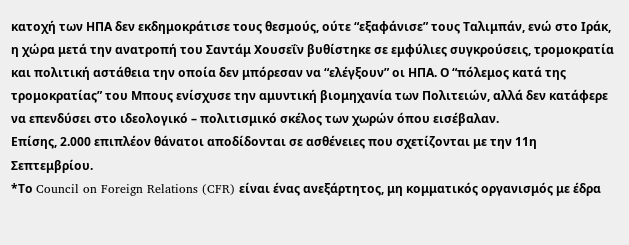κατοχή των ΗΠΑ δεν εκδημοκράτισε τους θεσμούς, ούτε “εξαφάνισε” τους Ταλιμπάν, ενώ στο Ιράκ, η χώρα μετά την ανατροπή του Σαντάμ Χουσεΐν βυθίστηκε σε εμφύλιες συγκρούσεις, τρομοκρατία και πολιτική αστάθεια την οποία δεν μπόρεσαν να “ελέγξουν” οι ΗΠΑ. Ο “πόλεμος κατά της τρομοκρατίας” του Μπους ενίσχυσε την αμυντική βιομηχανία των Πολιτειών, αλλά δεν κατάφερε να επενδύσει στο ιδεολογικό – πολιτισμικό σκέλος των χωρών όπου εισέβαλαν.
Επίσης, 2.000 επιπλέον θάνατοι αποδίδονται σε ασθένειες που σχετίζονται με την 11η Σεπτεμβρίου.
*Το Council on Foreign Relations (CFR) είναι ένας ανεξάρτητος, μη κομματικός οργανισμός με έδρα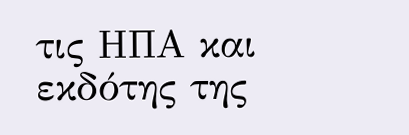τις ΗΠΑ και εκδότης της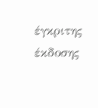έγκριτης έκδοσης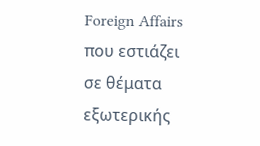Foreign Affairs που εστιάζει σε θέματα εξωτερικής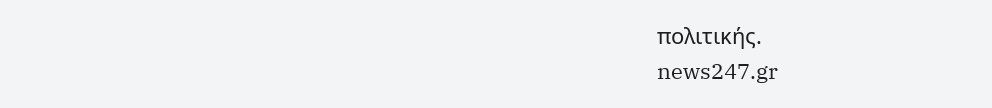πολιτικής.
news247.gr